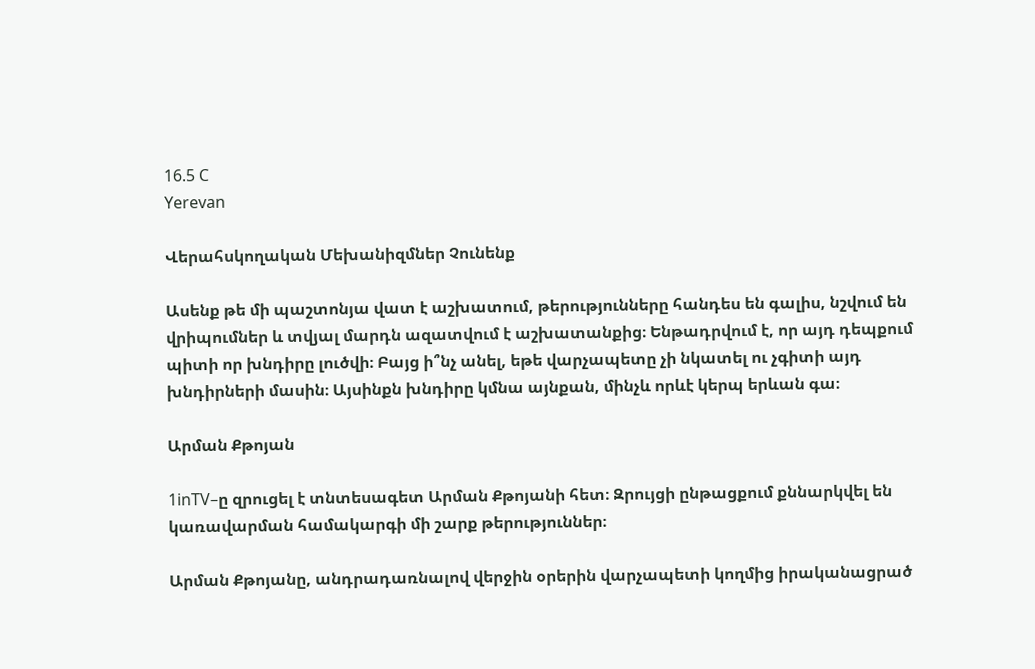16.5 C
Yerevan

Վերահսկողական Մեխանիզմներ Չունենք

Ասենք թե մի պաշտոնյա վատ է աշխատում, թերությունները հանդես են գալիս, նշվում են վրիպումներ և տվյալ մարդն ազատվում է աշխատանքից։ Ենթադրվում է, որ այդ դեպքում պիտի որ խնդիրը լուծվի։ Բայց ի՞նչ անել, եթե վարչապետը չի նկատել ու չգիտի այդ խնդիրների մասին։ Այսինքն խնդիրը կմնա այնքան, մինչև որևէ կերպ երևան գա։

Արման Քթոյան

1inTV–ը զրուցել է տնտեսագետ Արման Քթոյանի հետ։ Զրույցի ընթացքում քննարկվել են կառավարման համակարգի մի շարք թերություններ։

Արման Քթոյանը, անդրադառնալով վերջին օրերին վարչապետի կողմից իրականացրած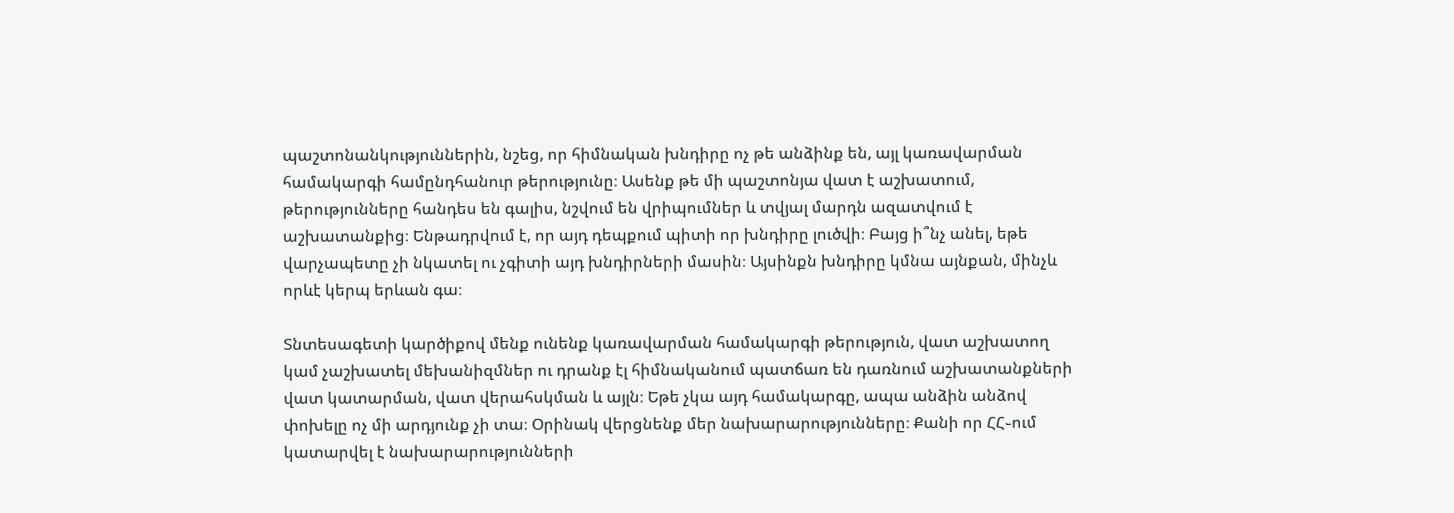պաշտոնանկություններին, նշեց, որ հիմնական խնդիրը ոչ թե անձինք են, այլ կառավարման համակարգի համընդհանուր թերությունը։ Ասենք թե մի պաշտոնյա վատ է աշխատում, թերությունները հանդես են գալիս, նշվում են վրիպումներ և տվյալ մարդն ազատվում է աշխատանքից։ Ենթադրվում է, որ այդ դեպքում պիտի որ խնդիրը լուծվի։ Բայց ի՞նչ անել, եթե վարչապետը չի նկատել ու չգիտի այդ խնդիրների մասին։ Այսինքն խնդիրը կմնա այնքան, մինչև որևէ կերպ երևան գա։

Տնտեսագետի կարծիքով մենք ունենք կառավարման համակարգի թերություն, վատ աշխատող կամ չաշխատել մեխանիզմներ ու դրանք էլ հիմնականում պատճառ են դառնում աշխատանքների վատ կատարման, վատ վերահսկման և այլն։ Եթե չկա այդ համակարգը, ապա անձին անձով փոխելը ոչ մի արդյունք չի տա։ Օրինակ վերցնենք մեր նախարարությունները։ Քանի որ ՀՀ֊ում կատարվել է նախարարությունների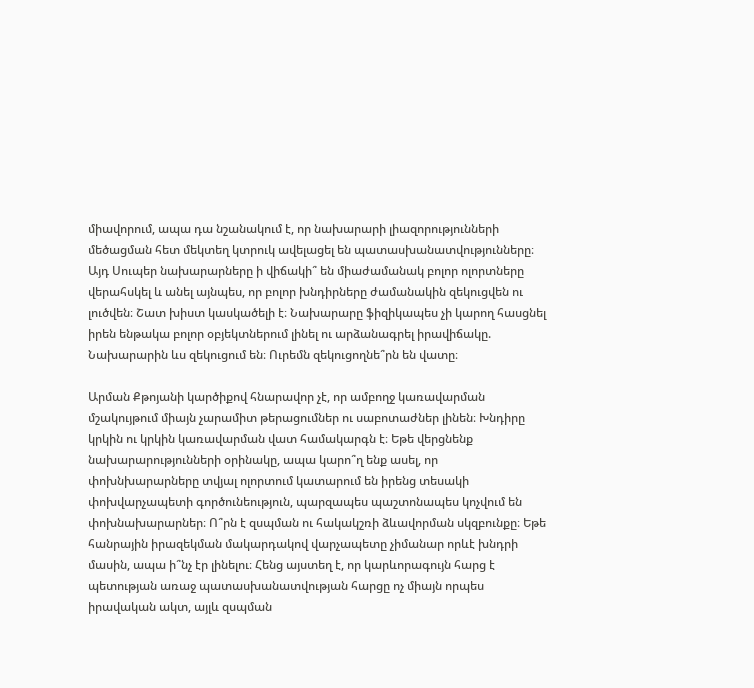միավորում, ապա դա նշանակում է, որ նախարարի լիազորությունների մեծացման հետ մեկտեղ կտրուկ ավելացել են պատասխանատվությունները։ Այդ Սուպեր նախարարները ի վիճակի՞ են միաժամանակ բոլոր ոլորտները վերահսկել և անել այնպես, որ բոլոր խնդիրները ժամանակին զեկուցվեն ու լուծվեն։ Շատ խիստ կասկածելի է։ Նախարարը ֆիզիկապես չի կարող հասցնել իրեն ենթակա բոլոր օբյեկտներում լինել ու արձանագրել իրավիճակը. Նախարարին ևս զեկուցում են։ Ուրեմն զեկուցողնե՞րն են վատը։

Արման Քթոյանի կարծիքով հնարավոր չէ, որ ամբողջ կառավարման մշակույթում միայն չարամիտ թերացումներ ու սաբոտաժներ լինեն։ Խնդիրը կրկին ու կրկին կառավարման վատ համակարգն է։ Եթե վերցնենք նախարարությունների օրինակը, ապա կարո՞ղ ենք ասել, որ փոխնխարարները տվյալ ոլորտում կատարում են իրենց տեսակի փոխվարչապետի գործունեություն, պարզապես պաշտոնապես կոչվում են փոխնախարարներ։ Ո՞րն է զսպման ու հակակշռի ձևավորման սկզբունքը։ Եթե հանրային իրազեկման մակարդակով վարչապետը չիմանար որևէ խնդրի մասին, ապա ի՞նչ էր լինելու։ Հենց այստեղ է, որ կարևորագույն հարց է պետության առաջ պատասխանատվության հարցը ոչ միայն որպես իրավական ակտ, այլև զսպման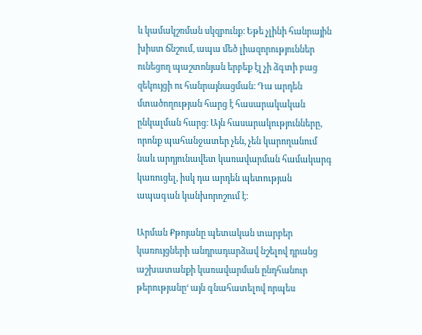և կամակշռման սկզբունք։ Եթե չլինի հանրային խիստ ճնշում, ապա մեծ լիազորություններ ունեցող պաշտոնյան երբեք էլ չի ձգտի բաց զեկույցի ու հանրայնացման։ Դա արդեն մտածողության հարց է հասարակական ընկալման հարց։ Այն հասարակությունները, որոնք պահանջատեր չեն, չեն կարողանում նաև արդյունավետ կառավարման համակարգ կառուցել, իսկ դա արդեն պետության ապագան կանխորոշում է։

Արման Քթոյանը պետական տարբեր կառույցների անդրադարձավ նշելով դրանց աշխատանքի կառավարման ընդհանուր թերությանը‘ այն գնահատելով որպես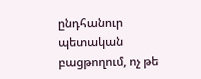ընդհանուր պետական բացթողում, ոչ թե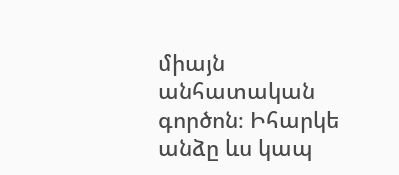միայն անհատական գործոն։ Իհարկե անձը ևս կապ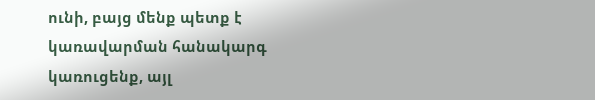ունի, բայց մենք պետք է կառավարման հանակարգ կառուցենք, այլ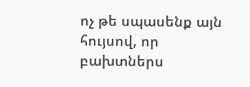ոչ թե սպասենք այն հույսով, որ բախտներս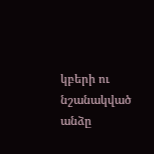կբերի ու նշանակված անձը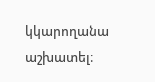կկարողանա աշխատել։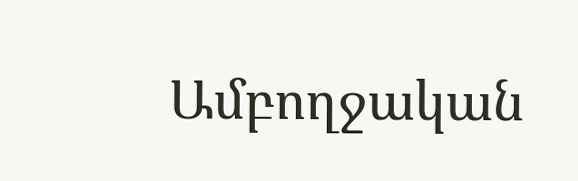Ամբողջական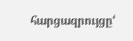հարցազրույցը‘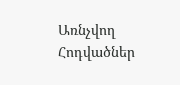Առնչվող Հոդվածներ